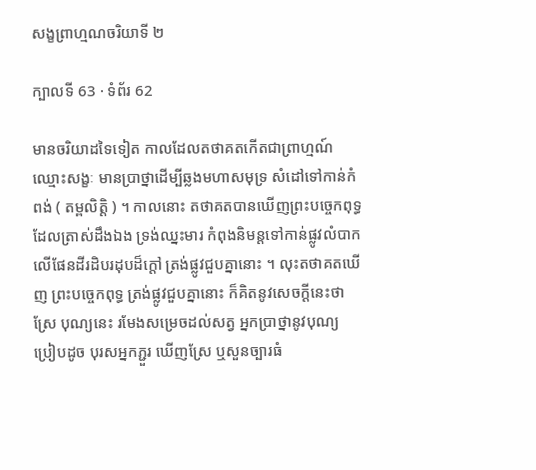សង្ខព្រាហ្មណចរិយាទី ២

ក្បាលទី 63 · ទំព័រ 62

មានចរិយាដទៃទៀត កាលដែលតថាគតកើតជាព្រាហ្មណ៍ ឈ្មោះសង្ខៈ មានប្រាថ្នាដើម្បីឆ្លងមហាសមុទ្រ សំដៅទៅកាន់កំពង់ ( តម្ពលិត្តិ ) ។ កាលនោះ តថាគតបានឃើញព្រះបច្ចេកពុទ្ធ ដែលត្រាស់ដឹងឯង ទ្រង់ឈ្នះមារ កំពុងនិមន្តទៅកាន់ផ្លូវលំបាក លើផែនដីរដិបរដុបដ៏ក្តៅ ត្រង់ផ្លូវជួបគ្នានោះ ។ លុះតថាគតឃើញ ព្រះបច្ចេកពុទ្ធ ត្រង់ផ្លូវជួបគ្នានោះ ក៏គិតនូវសេចក្តីនេះថា ស្រែ បុណ្យនេះ រមែងសម្រេចដល់សត្វ អ្នកប្រាថ្នានូវបុណ្យ ប្រៀបដូច បុរសអ្នកភ្ជួរ ឃើញស្រែ ឬសួនច្បារធំ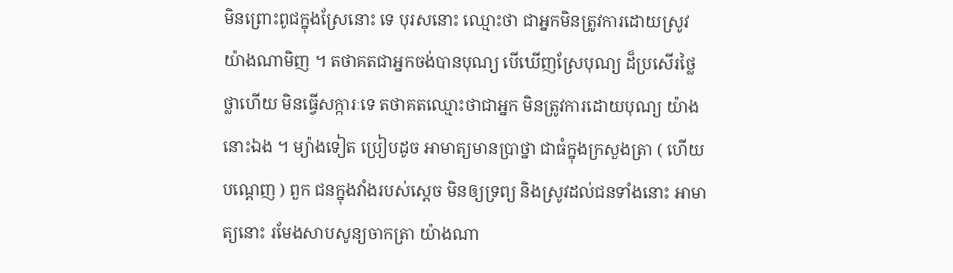មិនព្រោះពូជក្នុងស្រែនោះ ទេ បុរសនោះ ឈ្មោះថា ជាអ្នកមិនត្រូវការដោយស្រូវ យ៉ាងណាមិញ ។ តថាគតជាអ្នកចង់បានបុណ្យ បើឃើញស្រែបុណ្យ ដ៏ប្រសើរថ្លៃថ្លាហើយ មិនធ្វើសក្ការៈទេ តថាគតឈ្មោះថាជាអ្នក មិនត្រូវការដោយបុណ្យ យ៉ាងនោះឯង ។ ម្យ៉ាងទៀត ប្រៀបដូច អាមាត្យមានប្រាថ្នា ជាធំក្នុងក្រសួងត្រា ( ហើយបណ្តេញ ) ពួក ជនក្នុងវាំងរបស់ស្តេច មិនឲ្យទ្រព្យ និងស្រូវដល់ជនទាំងនោះ អាមាត្យនោះ រមែងសាបសូន្យចាកត្រា យ៉ាងណា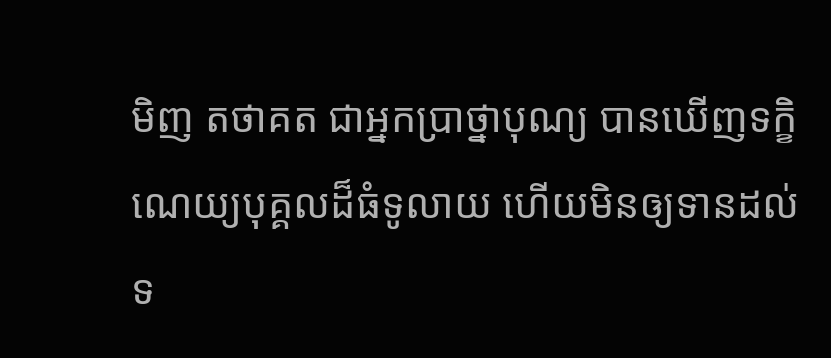មិញ តថាគត ជាអ្នកប្រាថ្នាបុណ្យ បានឃើញទក្ខិណេយ្យបុគ្គលដ៏ធំទូលាយ ហើយមិនឲ្យទានដល់ទ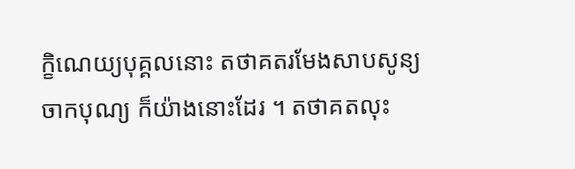ក្ខិណេយ្យបុគ្គលនោះ តថាគតរមែងសាបសូន្យ ចាកបុណ្យ ក៏យ៉ាងនោះដែរ ។ តថាគតលុះ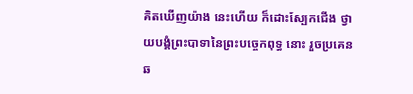គិតឃើញយ៉ាង នេះហើយ ក៏ដោះស្បែកជើង ថ្វាយបង្គំព្រះបាទានៃព្រះបច្ចេកពុទ្ធ នោះ រួចប្រគេនឆ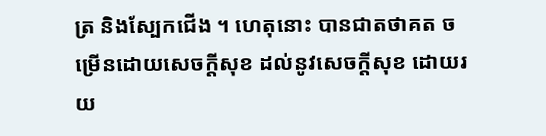ត្រ និងស្បែកជើង ។ ហេតុនោះ បានជាតថាគត ចម្រើនដោយសេចក្តីសុខ ដល់នូវសេចក្តីសុខ ដោយរយ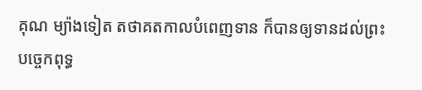គុណ ម្យ៉ាងទៀត តថាគតកាលបំពេញទាន ក៏បានឲ្យទានដល់ព្រះ បច្ចេកពុទ្ធ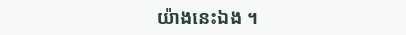យ៉ាងនេះឯង ។